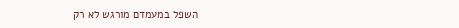השפל במעמדם מורגש לא רק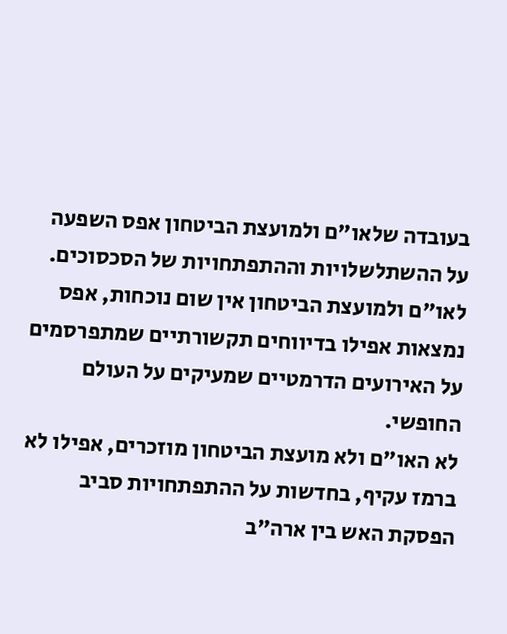בעובדה שלאו"ם ולמועצת הביטחון אפס השפעה על ההשתלשלויות וההתפתחויות של הסכסוכים. לאו"ם ולמועצת הביטחון אין שום נוכחות, אפס נמצאות אפילו בדיווחים תקשורתיים שמתפרסמים על האירועים הדרמטיים שמעיקים על העולם החופשי.
לא האו"ם ולא מועצת הביטחון מוזכרים, אפילו לא ברמז עקיף, בחדשות על ההתפתחויות סביב הפסקת האש בין ארה"ב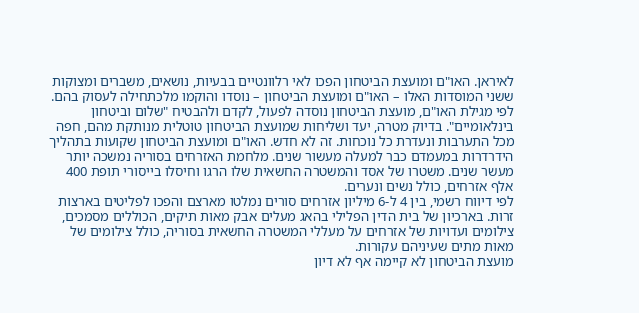לאיראן. האו"ם ומועצת הביטחון הפכו לאי רלוונטיים בבעיות, נושאים, משברים ומצוקות ששני המוסדות האלו – האו"ם ומועצת הביטחון – נוסדו והוקמו מלכתחילה לעסוק בהם.
לפי מגילת האו"ם, מועצת הביטחון נוסדה לפעול, לקדם ולהבטיח "שלום וביטחון בינלאומיים". בדיוק מטרה, יעד ושליחות שמועצת הביטחון טוטלית מנותקת מהם, חפה מכל התערבות ונעדרת כל נוכחות. זה לא חדש. האו"ם ומועצת הביטחון שקועות בתהליך הידרדרות במעמדם כבר למעלה מעשור שנים. מלחמת האזרחים בסוריה נמשכה יותר מעשר שנים. משטרו של אסד והמשטרה החשאית שלו הרגו וחיסלו בייסורי תופת 400 אלף אזרחים, כולל נשים ונערים.
לפי דיווח רשמי, בין 4 ל-6 מיליון אזרחים סורים נמלטו מארצם והפכו לפליטים בארצות זרות. בארכיון של בית הדין הפלילי בהאג מעלים אבק מאות תיקים, הכוללים מסמכים, צילומים ועדויות של אזרחים על מעללי המשטרה החשאית בסוריה, כולל צילומים של מאות מתים שעיניהם עקורות.
מועצת הביטחון לא קיימה אף לא דיון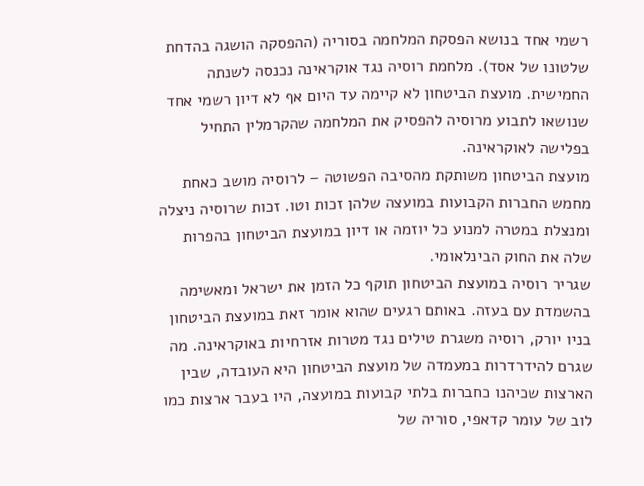רשמי אחד בנושא הפסקת המלחמה בסוריה (ההפסקה הושגה בהדחת שלטונו של אסד). מלחמת רוסיה נגד אוקראינה נכנסה לשנתה החמישית. מועצת הביטחון לא קיימה עד היום אף לא דיון רשמי אחד שנושאו לתבוע מרוסיה להפסיק את המלחמה שהקרמלין התחיל בפלישה לאוקראינה.
מועצת הביטחון משותקת מהסיבה הפשוטה – לרוסיה מושב כאחת מחמש החברות הקבועות במועצה שלהן זכות וטו. זכות שרוסיה ניצלה ומנצלת במטרה למנוע כל יוזמה או דיון במועצת הביטחון בהפרות שלה את החוק הבינלאומי.
שגריר רוסיה במועצת הביטחון תוקף כל הזמן את ישראל ומאשימה בהשמדת עם בעזה. באותם רגעים שהוא אומר זאת במועצת הביטחון בניו יורק, רוסיה משגרת טילים נגד מטרות אזרחיות באוקראינה. מה שגרם להידרדרות במעמדה של מועצת הביטחון היא העובדה, שבין הארצות שכיהנו כחברות בלתי קבועות במועצה, היו בעבר ארצות כמו לוב של עומר קדאפי, סוריה של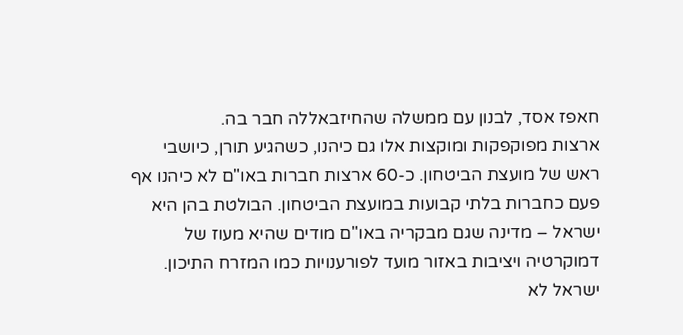חאפז אסד, לבנון עם ממשלה שהחיזבאללה חבר בה.
ארצות מפוקפקות ומוקצות אלו גם כיהנו, כשהגיע תורן, כיושבי ראש של מועצת הביטחון. כ-60 ארצות חברות באו"ם לא כיהנו אף פעם כחברות בלתי קבועות במועצת הביטחון. הבולטת בהן היא ישראל – מדינה שגם מבקריה באו"ם מודים שהיא מעוז של דמוקרטיה ויציבות באזור מועד לפורענויות כמו המזרח התיכון.
ישראל לא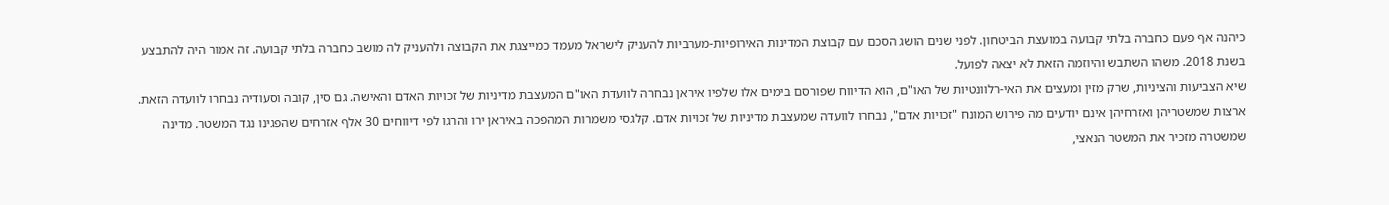כיהנה אף פעם כחברה בלתי קבועה במועצת הביטחון. לפני שנים הושג הסכם עם קבוצת המדינות האירופיות-מערביות להעניק לישראל מעמד כמייצגת את הקבוצה ולהעניק לה מושב כחברה בלתי קבועה. זה אמור היה להתבצע בשנת 2018. משהו השתבש והיוזמה הזאת לא יצאה לפועל.
שיא הצביעות והציניות, שרק מזין ומעצים את האי-רלוונטיות של האו"ם, הוא הדיווח שפורסם בימים אלו שלפיו איראן נבחרה לוועדת האו"ם המעצבת מדיניות של זכויות האדם והאישה. גם סין, קובה וסעודיה נבחרו לוועדה הזאת.
ארצות שמשטריהן ואזרחיהן אינם יודעים מה פירוש המונח "זכויות אדם", נבחרו לוועדה שמעצבת מדיניות של זכויות אדם. קלגסי משמרות המהפכה באיראן ירו והרגו לפי דיווחים 30 אלף אזרחים שהפגינו נגד המשטר. מדינה שמשטרה מזכיר את המשטר הנאצי,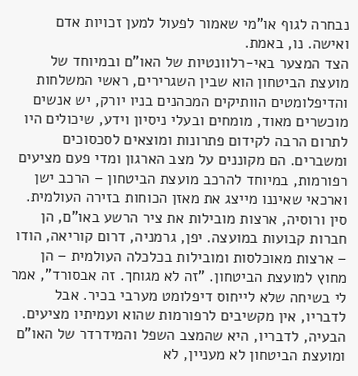נבחרה לגוף או"מי שאמור לפעול למען זכויות אדם ואישה. נו, באמת.
הצד המצער באי-רלוונטיות של האו"ם ובמיוחד של מועצת הביטחון הוא שבין השגרירים, ראשי המשלחות והדיפלומטים הוותיקים המכהנים בניו יורק, יש אנשים מוכשרים מאוד, מומחים ובעלי ניסיון וידע, שיכולים היו לתרום הרבה לקידום פתרונות ומוצאים לסכסוכים ומשברים. הם מקוננים על מצב הארגון ומדי פעם מציעים רפורמות, במיוחד להרכב מועצת הביטחון – הרכב ישן וארכאי שאיננו מייצג את מאזן הכוחות בזירה העולמית.
סין ורוסיה, ארצות מובילות את ציר הרשע באו"ם, הן חברות קבועות במועצה. יפן, גרמניה, דרום קוריאה, הודו – ארצות מאוכלסות ומובילות בכלכלה העולמית – הן מחוץ למועצת הביטחון. "זה לא מגוחך. זה אבסורד", אמר לי בשיחה שלא לייחוס דיפלומט מערבי בכיר. אבל לדבריו, אין מקשיבים לרפורמות שהוא ועמיתיו מציעים.
הבעיה, לדבריו, היא שהמצב השפל והמידרדר של האו"ם ומועצת הביטחון לא מעניין, לא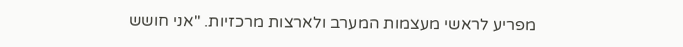מפריע לראשי מעצמות המערב ולארצות מרכזיות. "אני חושש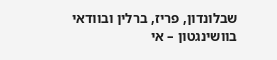שבלונדון, פריז, ברלין ובוודאי בוושינגטון – אי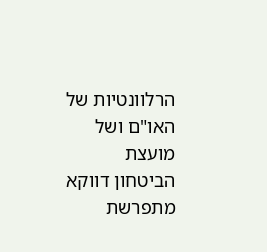הרלוונטיות של האו"ם ושל מועצת הביטחון דווקא מתפרשת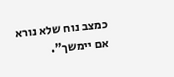כמצב נוח שלא נורא אם יימשך".